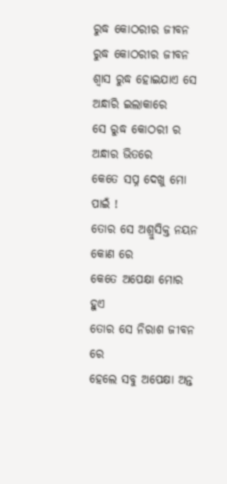ରୁଦ୍ଧ କୋଠରୀର ଜୀବନ
ରୁଦ୍ଧ କୋଠରୀର ଜୀବନ
ଶ୍ୱାସ ରୁଦ୍ଧ ହୋଇଯାଏ ସେ ଅନ୍ଧାରି ଇଲାକାରେ
ସେ ରୁଦ୍ଧ କୋଠରୀ ର ଅନ୍ଧାର ଭିତରେ
କେତେ ସପ୍ନ ଦେଖୁ ମୋ ପାଇଁ !
ତୋର ସେ ଅଶ୍ରୁସିକ୍ତ ନୟନ କୋଣ ରେ
କେତେ ଅପେକ୍ଷା ମୋର ହୁଏ
ତୋର ସେ ନିରାଶ ଜୀବନ ରେ
ହେଲେ ସବୁ ଅପେକ୍ଷା ଅନ୍ତ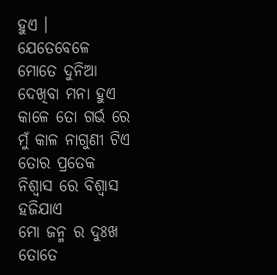ହୁଏ ।
ଯେତେବେଳେ ମୋତେ ଦୁନିଆ ଦେଖିବା ମନା ହୁଏ
କାଳେ ତୋ ଗର୍ଭ ରେ ମୁଁ କାଳ ନାଗୁଣୀ ଟିଏ
ତୋର ପ୍ରତେକ ନିଶ୍ୱାସ ରେ ବିଶ୍ୱାସ ହଜିଯାଏ
ମୋ ଜନ୍ମ ର ଦୁଃଖ ତୋତେ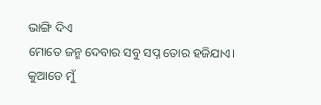ଭାଙ୍ଗି ଦିଏ
ମୋତେ ଜନ୍ମ ଦେବାର ସବୁ ସପ୍ନ ତୋର ହଜିଯାଏ।
କୁଆଡେ ମୁଁ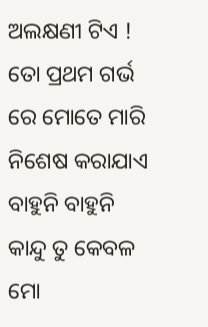ଅଲକ୍ଷଣୀ ଟିଏ !
ତୋ ପ୍ରଥମ ଗର୍ଭ ରେ ମୋତେ ମାରି ନିଶେଷ କରାଯାଏ
ବାହୁନି ବାହୁନି କାନ୍ଦୁ ତୁ କେବଳ ମୋ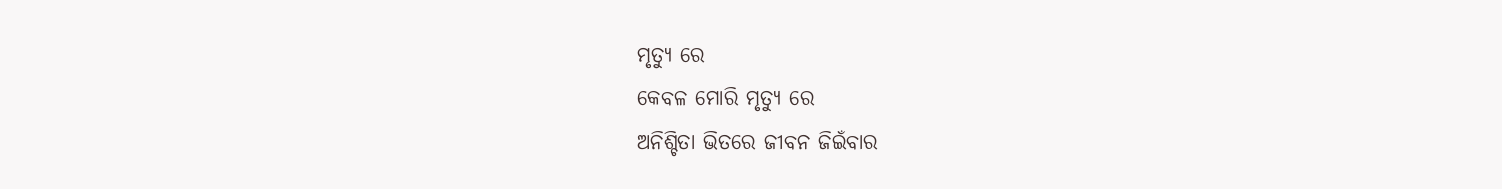ମୃତ୍ୟୁ ରେ
କେବଳ ମୋରି ମୃତ୍ୟୁ ରେ
ଅନିଶ୍ଚିତା ଭିତରେ ଜୀବନ ଜିଇଁବାର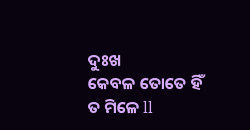ଦୁଃଖ
କେବଳ ତୋତେ ହିଁ ତ ମିଳେ ll